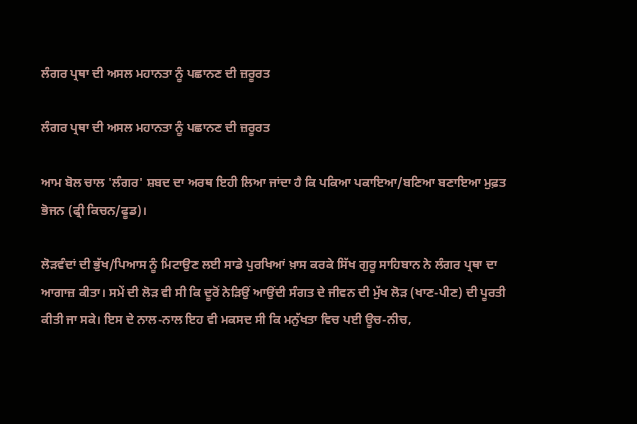ਲੰਗਰ ਪ੍ਰਥਾ ਦੀ ਅਸਲ ਮਹਾਨਤਾ ਨੂੰ ਪਛਾਨਣ ਦੀ ਜ਼ਰੂਰਤ

ਲੰਗਰ ਪ੍ਰਥਾ ਦੀ ਅਸਲ ਮਹਾਨਤਾ ਨੂੰ ਪਛਾਨਣ ਦੀ ਜ਼ਰੂਰਤ

ਆਮ ਬੋਲ ਚਾਲ 'ਲੰਗਰ' ਸ਼ਬਦ ਦਾ ਅਰਥ ਇਹੀ ਲਿਆ ਜਾਂਦਾ ਹੈ ਕਿ ਪਕਿਆ ਪਕਾਇਆ/ਬਣਿਆ ਬਣਾਇਆ ਮੁਫ਼ਤ ਭੋਜਨ (ਫ੍ਰੀ ਕਿਚਨ/ਫੂਡ)।

ਲੋੜਵੰਦਾਂ ਦੀ ਭੁੱਖ/ਪਿਆਸ ਨੂੰ ਮਿਟਾਉਣ ਲਈ ਸਾਡੇ ਪੁਰਖਿਆਂ ਖ਼ਾਸ ਕਰਕੇ ਸਿੱਖ ਗੁਰੂ ਸਾਹਿਬਾਨ ਨੇ ਲੰਗਰ ਪ੍ਰਥਾ ਦਾ ਆਗਾਜ਼ ਕੀਤਾ। ਸਮੇਂ ਦੀ ਲੋੜ ਵੀ ਸੀ ਕਿ ਦੂਰੋਂ ਨੇੜਿਉਂ ਆਉਂਦੀ ਸੰਗਤ ਦੇ ਜੀਵਨ ਦੀ ਮੁੱਖ ਲੋੜ (ਖਾਣ-ਪੀਣ) ਦੀ ਪੂਰਤੀ ਕੀਤੀ ਜਾ ਸਕੇ। ਇਸ ਦੇ ਨਾਲ-ਨਾਲ ਇਹ ਵੀ ਮਕਸਦ ਸੀ ਕਿ ਮਨੁੱਖਤਾ ਵਿਚ ਪਈ ਊਚ-ਨੀਚ,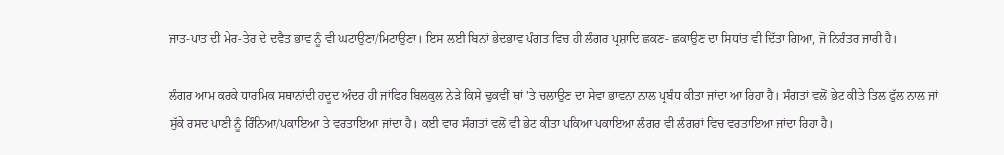ਜਾਤ-ਪਾਤ ਦੀ ਮੇਰ-ਤੇਰ ਦੇ ਦਵੈਤ ਭਾਵ ਨੂੰ ਵੀ ਘਟਾਉਣਾ/ਮਿਟਾਉਣਾ। ਇਸ ਲਈ ਬਿਨਾਂ ਭੇਦਭਾਵ ਪੰਗਤ ਵਿਚ ਹੀ ਲੰਗਰ ਪ੍ਰਸ਼ਾਦਿ ਛਕਣ- ਛਕਾਉਣ ਦਾ ਸਿਧਾਂਤ ਵੀ ਦਿੱਤਾ ਗਿਆ, ਜੋ ਨਿਰੰਤਰ ਜਾਰੀ ਹੈ।

ਲੰਗਰ ਆਮ ਕਰਕੇ ਧਾਰਮਿਕ ਸਥਾਨਾਂਦੀ ਹਦੂਦ ਅੰਦਰ ਹੀ ਜਾਂਫਿਰ ਬਿਲਕੁਲ ਨੇੜੇ ਕਿਸੇ ਢੁਕਵੀਂ ਥਾਂ 'ਤੇ ਚਲਾਉਣ ਦਾ ਸੇਵਾ ਭਾਵਨਾ ਨਾਲ ਪ੍ਰਬੰਧ ਕੀਤਾ ਜਾਂਦਾ ਆ ਰਿਹਾ ਹੈ। ਸੰਗਤਾਂ ਵਲੋਂ ਭੇਟ ਕੀਤੇ ਤਿਲ ਫੁੱਲ ਨਾਲ ਜਾਂ ਸੁੱਕੇ ਰਸਦ ਪਾਣੀ ਨੂੰ ਰਿੰਨਿਆ/ਪਕਾਇਆ ਤੇ ਵਰਤਾਇਆ ਜਾਂਦਾ ਹੈ। ਕਈ ਵਾਰ ਸੰਗਤਾਂ ਵਲੋਂ ਵੀ ਭੇਟ ਕੀਤਾ ਪਕਿਆ ਪਕਾਇਆ ਲੰਗਰ ਵੀ ਲੰਗਰਾਂ ਵਿਚ ਵਰਤਾਇਆ ਜਾਂਦਾ ਰਿਹਾ ਹੈ।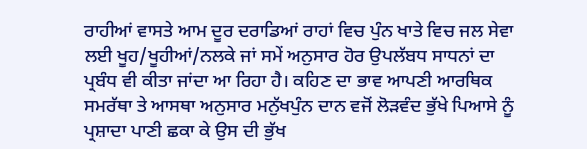ਰਾਹੀਆਂ ਵਾਸਤੇ ਆਮ ਦੂਰ ਦਰਾਡਿਆਂ ਰਾਹਾਂ ਵਿਚ ਪੁੰਨ ਖਾਤੇ ਵਿਚ ਜਲ ਸੇਵਾ ਲਈ ਖੂਹ/ਖੂਹੀਆਂ/ਨਲਕੇ ਜਾਂ ਸਮੇਂ ਅਨੁਸਾਰ ਹੋਰ ਉਪਲੱਬਧ ਸਾਧਨਾਂ ਦਾ ਪ੍ਰਬੰਧ ਵੀ ਕੀਤਾ ਜਾਂਦਾ ਆ ਰਿਹਾ ਹੈ। ਕਹਿਣ ਦਾ ਭਾਵ ਆਪਣੀ ਆਰਥਿਕ ਸਮਰੱਥਾ ਤੇ ਆਸਥਾ ਅਨੁਸਾਰ ਮਨੁੱਖਪੁੰਨ ਦਾਨ ਵਜੋਂ ਲੋੜਵੰਦ ਭੁੱਖੇ ਪਿਆਸੇ ਨੂੰ ਪ੍ਰਸ਼ਾਦਾ ਪਾਣੀ ਛਕਾ ਕੇ ਉਸ ਦੀ ਭੁੱਖ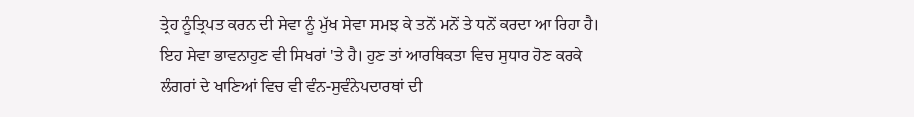ਤ੍ਰੇਹ ਨੂੰਤ੍ਰਿਪਤ ਕਰਨ ਦੀ ਸੇਵਾ ਨੂੰ ਮੁੱਖ ਸੇਵਾ ਸਮਝ ਕੇ ਤਨੋਂ ਮਨੋਂ ਤੇ ਧਨੋਂ ਕਰਦਾ ਆ ਰਿਹਾ ਹੈ। ਇਹ ਸੇਵਾ ਭਾਵਨਾਹੁਣ ਵੀ ਸਿਖਰਾਂ 'ਤੇ ਹੈ। ਹੁਣ ਤਾਂ ਆਰਥਿਕਤਾ ਵਿਚ ਸੁਧਾਰ ਹੋਣ ਕਰਕੇ ਲੰਗਰਾਂ ਦੇ ਖਾਣਿਆਂ ਵਿਚ ਵੀ ਵੰਨ-ਸੁਵੰਨੇਪਦਾਰਥਾਂ ਦੀ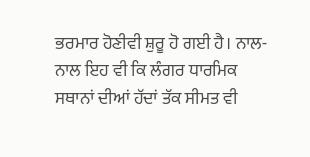ਭਰਮਾਰ ਹੋਣੀਵੀ ਸ਼ੁਰੂ ਹੋ ਗਈ ਹੈ। ਨਾਲ-ਨਾਲ ਇਹ ਵੀ ਕਿ ਲੰਗਰ ਧਾਰਮਿਕ ਸਥਾਨਾਂ ਦੀਆਂ ਹੱਦਾਂ ਤੱਕ ਸੀਮਤ ਵੀ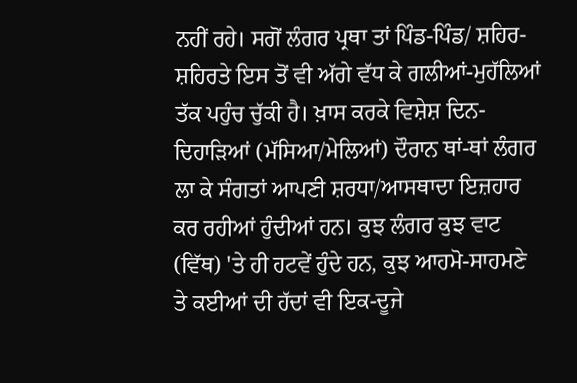ਨਹੀਂ ਰਹੇ। ਸਗੋਂ ਲੰਗਰ ਪ੍ਰਥਾ ਤਾਂ ਪਿੰਡ-ਪਿੰਡ/ ਸ਼ਹਿਰ-ਸ਼ਹਿਰਤੇ ਇਸ ਤੋਂ ਵੀ ਅੱਗੇ ਵੱਧ ਕੇ ਗਲੀਆਂ-ਮੁਹੱਲਿਆਂ ਤੱਕ ਪਹੁੰਚ ਚੁੱਕੀ ਹੈ। ਖ਼ਾਸ ਕਰਕੇ ਵਿਸ਼ੇਸ਼ ਦਿਨ-ਦਿਹਾੜਿਆਂ (ਮੱਸਿਆ/ਮੇਲਿਆਂ) ਦੌਰਾਨ ਥਾਂ-ਥਾਂ ਲੰਗਰ ਲਾ ਕੇ ਸੰਗਤਾਂ ਆਪਣੀ ਸ਼ਰਧਾ/ਆਸਥਾਦਾ ਇਜ਼ਹਾਰ ਕਰ ਰਹੀਆਂ ਹੁੰਦੀਆਂ ਹਨ। ਕੁਝ ਲੰਗਰ ਕੁਝ ਵਾਟ (ਵਿੱਥ) 'ਤੇ ਹੀ ਹਟਵੇਂ ਹੁੰਦੇ ਹਨ, ਕੁਝ ਆਹਮੋ-ਸਾਹਮਣੇ ਤੇ ਕਈਆਂ ਦੀ ਹੱਦਾਂ ਵੀ ਇਕ-ਦੂਜੇ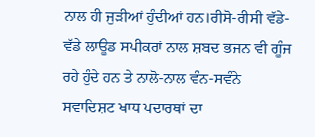ਨਾਲ ਹੀ ਜੁੜੀਆਂ ਹੁੰਦੀਆਂ ਹਨ।ਰੀਸੋ-ਰੀਸੀ ਵੱਡੇ-ਵੱਡੇ ਲਾਊਡ ਸਪੀਕਰਾਂ ਨਾਲ ਸ਼ਬਦ ਭਜਨ ਵੀ ਗੂੰਜ ਰਹੇ ਹੁੰਦੇ ਹਨ ਤੇ ਨਾਲੋ-ਨਾਲ ਵੰਨ-ਸਵੰਨੇ ਸਵਾਦਿਸ਼ਟ ਖਾਧ ਪਦਾਰਥਾਂ ਦਾ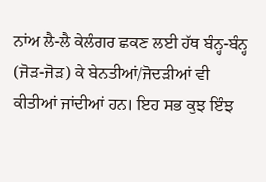ਨਾਂਅ ਲੈ-ਲੈ ਕੇਲੰਗਰ ਛਕਣ ਲਈ ਹੱਥ ਬੰਨ੍ਹ-ਬੰਨ੍ਹ (ਜੋੜ-ਜੋੜ) ਕੇ ਬੇਨਤੀਆਂ/ਜੋਦੜੀਆਂ ਵੀ ਕੀਤੀਆਂ ਜਾਂਦੀਆਂ ਹਨ। ਇਹ ਸਭ ਕੁਝ ਇੰਝ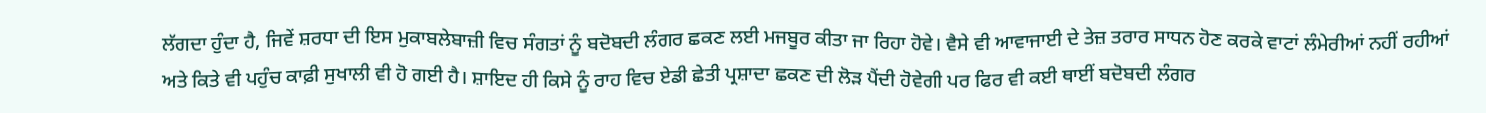ਲੱਗਦਾ ਹੁੰਦਾ ਹੈ, ਜਿਵੇਂ ਸ਼ਰਧਾ ਦੀ ਇਸ ਮੁਕਾਬਲੇਬਾਜ਼ੀ ਵਿਚ ਸੰਗਤਾਂ ਨੂੰ ਬਦੋਬਦੀ ਲੰਗਰ ਛਕਣ ਲਈ ਮਜਬੂਰ ਕੀਤਾ ਜਾ ਰਿਹਾ ਹੋਵੇ। ਵੈਸੇ ਵੀ ਆਵਾਜਾਈ ਦੇ ਤੇਜ਼ ਤਰਾਰ ਸਾਧਨ ਹੋਣ ਕਰਕੇ ਵਾਟਾਂ ਲੰਮੇਰੀਆਂ ਨਹੀਂ ਰਹੀਆਂ ਅਤੇ ਕਿਤੇ ਵੀ ਪਹੁੰਚ ਕਾਫ਼ੀ ਸੁਖਾਲੀ ਵੀ ਹੋ ਗਈ ਹੈ। ਸ਼ਾਇਦ ਹੀ ਕਿਸੇ ਨੂੰ ਰਾਹ ਵਿਚ ਏਡੀ ਛੇਤੀ ਪ੍ਰਸ਼ਾਦਾ ਛਕਣ ਦੀ ਲੋੜ ਪੈਂਦੀ ਹੋਵੇਗੀ ਪਰ ਫਿਰ ਵੀ ਕਈ ਥਾਈਂ ਬਦੋਬਦੀ ਲੰਗਰ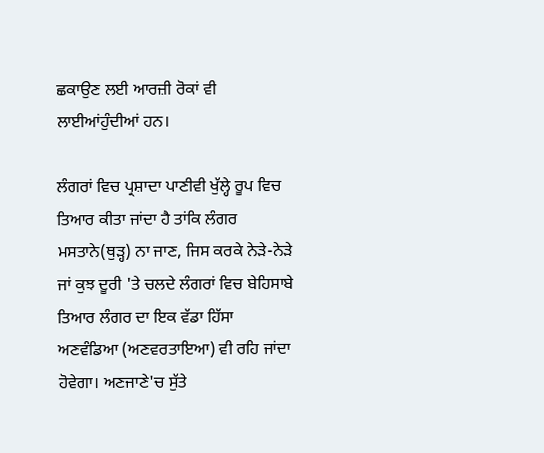ਛਕਾਉਣ ਲਈ ਆਰਜ਼ੀ ਰੋਕਾਂ ਵੀ ਲਾਈਆਂਹੁੰਦੀਆਂ ਹਨ।

ਲੰਗਰਾਂ ਵਿਚ ਪ੍ਰਸ਼ਾਦਾ ਪਾਣੀਵੀ ਖੁੱਲ੍ਹੇ ਰੂਪ ਵਿਚ ਤਿਆਰ ਕੀਤਾ ਜਾਂਦਾ ਹੈ ਤਾਂਕਿ ਲੰਗਰ ਮਸਤਾਨੇ(ਥੁੜ੍ਹ) ਨਾ ਜਾਣ, ਜਿਸ ਕਰਕੇ ਨੇੜੇ-ਨੇੜੇ ਜਾਂ ਕੁਝ ਦੂਰੀ 'ਤੇ ਚਲਦੇ ਲੰਗਰਾਂ ਵਿਚ ਬੇਹਿਸਾਬੇ ਤਿਆਰ ਲੰਗਰ ਦਾ ਇਕ ਵੱਡਾ ਹਿੱਸਾ ਅਣਵੰਡਿਆ (ਅਣਵਰਤਾਇਆ) ਵੀ ਰਹਿ ਜਾਂਦਾ ਹੋਵੇਗਾ। ਅਣਜਾਣੇ'ਚ ਸੁੱਤੇ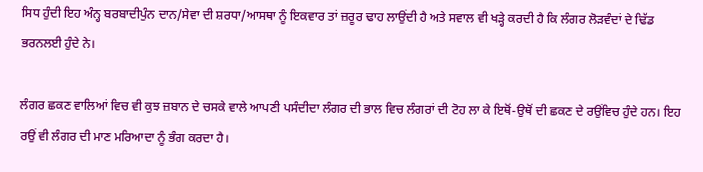ਸਿਧ ਹੁੰਦੀ ਇਹ ਅੰਨ੍ਹ ਬਰਬਾਦੀਪੁੰਨ ਦਾਨ/ਸੇਵਾ ਦੀ ਸ਼ਰਧਾ/ਆਸਥਾ ਨੂੰ ਇਕਵਾਰ ਤਾਂ ਜ਼ਰੂਰ ਢਾਹ ਲਾਉਂਦੀ ਹੈ ਅਤੇ ਸਵਾਲ ਵੀ ਖੜ੍ਹੇ ਕਰਦੀ ਹੈ ਕਿ ਲੰਗਰ ਲੋੜਵੰਦਾਂ ਦੇ ਢਿੱਡ ਭਰਨਲਈ ਹੁੰਦੇ ਨੇ।

ਲੰਗਰ ਛਕਣ ਵਾਲਿਆਂ ਵਿਚ ਵੀ ਕੁਝ ਜ਼ਬਾਨ ਦੇ ਚਸਕੇ ਵਾਲੇ ਆਪਣੀ ਪਸੰਦੀਦਾ ਲੰਗਰ ਦੀ ਭਾਲ ਵਿਚ ਲੰਗਰਾਂ ਦੀ ਟੋਹ ਲਾ ਕੇ ਇਥੋਂ-ਉਥੋਂ ਦੀ ਛਕਣ ਦੇ ਰਉਂਵਿਚ ਹੁੰਦੇ ਹਨ। ਇਹ ਰਉਂ ਵੀ ਲੰਗਰ ਦੀ ਮਾਣ ਮਰਿਆਦਾ ਨੂੰ ਭੰਗ ਕਰਦਾ ਹੈ।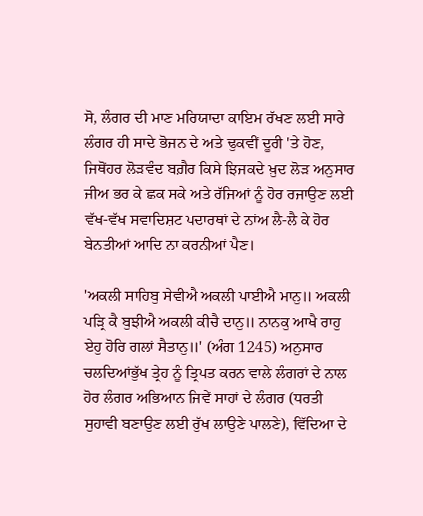ਸੋ, ਲੰਗਰ ਦੀ ਮਾਣ ਮਰਿਯਾਦਾ ਕਾਇਮ ਰੱਖਣ ਲਈ ਸਾਰੇ ਲੰਗਰ ਹੀ ਸਾਦੇ ਭੋਜਨ ਦੇ ਅਤੇ ਢੁਕਵੀਂ ਦੂਰੀ 'ਤੇ ਹੋਣ, ਜਿਥੋਂਹਰ ਲੋੜਵੰਦ ਬਗ਼ੈਰ ਕਿਸੇ ਝਿਜਕਦੇ ਖ਼ੁਦ ਲੋੜ ਅਨੁਸਾਰ ਜੀਅ ਭਰ ਕੇ ਛਕ ਸਕੇ ਅਤੇ ਰੱਜਿਆਂ ਨੂੰ ਹੋਰ ਰਜਾਉਣ ਲਈ ਵੱਖ-ਵੱਖ ਸਵਾਦਿਸ਼ਟ ਪਦਾਰਥਾਂ ਦੇ ਨਾਂਅ ਲੈ-ਲੈ ਕੇ ਹੋਰ ਬੇਨਤੀਆਂ ਆਦਿ ਨਾ ਕਰਨੀਆਂ ਪੈਣ।

'ਅਕਲੀ ਸਾਹਿਬੁ ਸੇਵੀਐ ਅਕਲੀ ਪਾਈਐ ਮਾਨੁ॥ ਅਕਲੀ ਪੜ੍ਰਿ ਕੈ ਬੁਝੀਐ ਅਕਲੀ ਕੀਚੈ ਦਾਨੁ॥ ਨਾਨਕੁ ਆਖੈ ਰਾਹੁ ਏਹੁ ਹੋਰਿ ਗਲਾਂ ਸੈਤਾਨੁ॥' (ਅੰਗ 1245) ਅਨੁਸਾਰ ਚਲਦਿਆਂਭੁੱਖ ਤ੍ਰੇਹ ਨੂੰ ਤ੍ਰਿਪਤ ਕਰਨ ਵਾਲੇ ਲੰਗਰਾਂ ਦੇ ਨਾਲ ਹੋਰ ਲੰਗਰ ਅਭਿਆਨ ਜਿਵੇਂ ਸਾਹਾਂ ਦੇ ਲੰਗਰ (ਧਰਤੀ ਸੁਹਾਵੀ ਬਣਾਉਣ ਲਈ ਰੁੱਖ ਲਾਉਣੇ ਪਾਲਣੇ), ਵਿੱਦਿਆ ਦੇ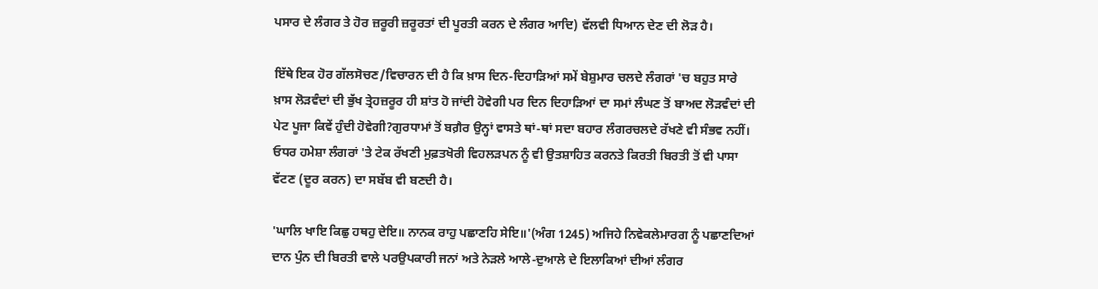ਪਸਾਰ ਦੇ ਲੰਗਰ ਤੇ ਹੋਰ ਜ਼ਰੂਰੀ ਜ਼ਰੂਰਤਾਂ ਦੀ ਪੂਰਤੀ ਕਰਨ ਦੇ ਲੰਗਰ ਆਦਿ) ਵੱਲਵੀ ਧਿਆਨ ਦੇਣ ਦੀ ਲੋੜ ਹੈ।

ਇੱਥੇ ਇਕ ਹੋਰ ਗੱਲਸੋਚਣ/ਵਿਚਾਰਨ ਦੀ ਹੈ ਕਿ ਖ਼ਾਸ ਦਿਨ-ਦਿਹਾੜਿਆਂ ਸਮੇਂ ਬੇਸ਼ੁਮਾਰ ਚਲਦੇ ਲੰਗਰਾਂ 'ਚ ਬਹੁਤ ਸਾਰੇ ਖ਼ਾਸ ਲੋੜਵੰਦਾਂ ਦੀ ਭੁੱਖ ਤ੍ਰੇਹਜ਼ਰੂਰ ਹੀ ਸ਼ਾਂਤ ਹੋ ਜਾਂਦੀ ਹੋਵੇਗੀ ਪਰ ਦਿਨ ਦਿਹਾੜਿਆਂ ਦਾ ਸਮਾਂ ਲੰਘਣ ਤੋਂ ਬਾਅਦ ਲੋੜਵੰਦਾਂ ਦੀ ਪੇਟ ਪੂਜਾ ਕਿਵੇਂ ਹੁੰਦੀ ਹੋਵੇਗੀ?ਗੁਰਧਾਮਾਂ ਤੋਂ ਬਗ਼ੈਰ ਉਨ੍ਹਾਂ ਵਾਸਤੇ ਥਾਂ-ਥਾਂ ਸਦਾ ਬਹਾਰ ਲੰਗਰਚਲਦੇ ਰੱਖਣੇ ਵੀ ਸੰਭਵ ਨਹੀਂ। ਓਧਰ ਹਮੇਸ਼ਾ ਲੰਗਰਾਂ 'ਤੇ ਟੇਕ ਰੱਖਣੀ ਮੁਫ਼ਤਖੋਰੀ ਵਿਹਲੜਪਨ ਨੂੰ ਵੀ ਉਤਸ਼ਾਹਿਤ ਕਰਨਤੇ ਕਿਰਤੀ ਬਿਰਤੀ ਤੋਂ ਵੀ ਪਾਸਾ ਵੱਟਣ (ਦੂਰ ਕਰਨ) ਦਾ ਸਬੱਬ ਵੀ ਬਣਦੀ ਹੈ।

'ਘਾਲਿ ਖਾਇ ਕਿਛੁ ਹਥਹੁ ਦੇਇ॥ ਨਾਨਕ ਰਾਹੁ ਪਛਾਣਹਿ ਸੇਇ॥'(ਅੰਗ 1245) ਅਜਿਹੇ ਨਿਵੇਕਲੇਮਾਰਗ ਨੂੰ ਪਛਾਣਦਿਆਂ ਦਾਨ ਪੁੰਨ ਦੀ ਬਿਰਤੀ ਵਾਲੇ ਪਰਉਪਕਾਰੀ ਜਨਾਂ ਅਤੇ ਨੇੜਲੇ ਆਲੇ-ਦੁਆਲੇ ਦੇ ਇਲਾਕਿਆਂ ਦੀਆਂ ਲੰਗਰ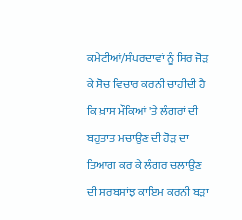ਕਮੇਟੀਆਂ/ਸੰਪਰਦਾਵਾਂ ਨੂੰ ਸਿਰ ਜੋੜ ਕੇ ਸੋਚ ਵਿਚਾਰ ਕਰਨੀ ਚਾਹੀਦੀ ਹੈ ਕਿ ਖ਼ਾਸ ਮੌਕਿਆਂ 'ਤੇ ਲੰਗਰਾਂ ਦੀ ਬਹੁਤਾਤ ਮਚਾਉਣ ਦੀ ਹੋੜ ਦਾ ਤਿਆਗ ਕਰ ਕੇ ਲੰਗਰ ਚਲਾਉਣ ਦੀ ਸਰਬਸਾਂਝ ਕਾਇਮ ਕਰਨੀ ਬੜਾ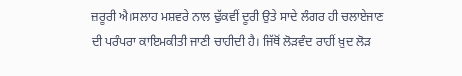ਜ਼ਰੂਰੀ ਐ।ਸਲਾਹ ਮਸ਼ਵਰੇ ਨਾਲ ਢੁੱਕਵੀਂ ਦੂਰੀ ਉਤੇ ਸਾਦੇ ਲੰਗਰ ਹੀ ਚਲਾਏਜਾਣ ਦੀ ਪਰੰਪਰਾ ਕਾਇਮਕੀਤੀ ਜਾਣੀ ਚਾਹੀਦੀ ਹੈ। ਜਿੱਥੋਂ ਲੋੜਵੰਦ ਰਾਹੀਂ ਖ਼ੁਦ ਲੋੜ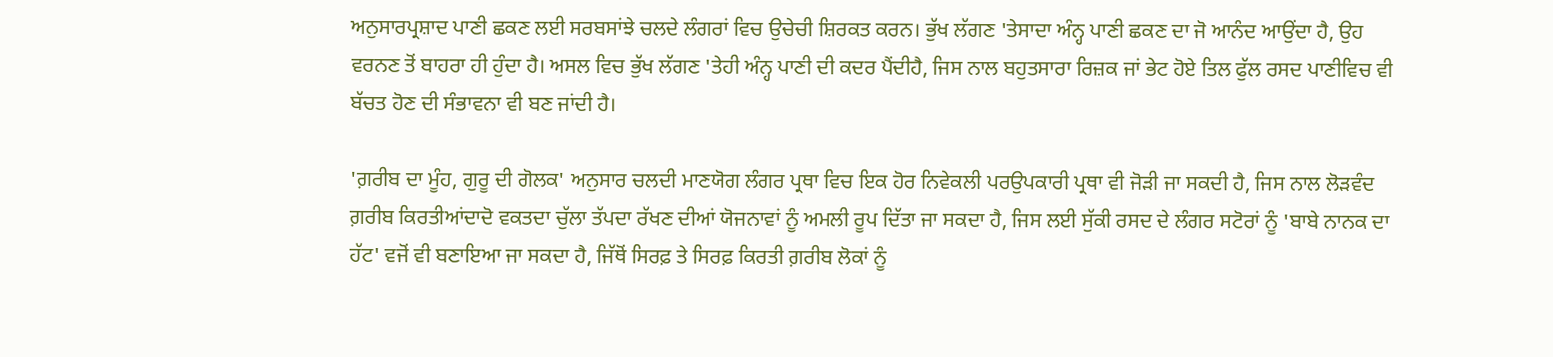ਅਨੁਸਾਰਪ੍ਰਸ਼ਾਦ ਪਾਣੀ ਛਕਣ ਲਈ ਸਰਬਸਾਂਝੇ ਚਲਦੇ ਲੰਗਰਾਂ ਵਿਚ ਉਚੇਚੀ ਸ਼ਿਰਕਤ ਕਰਨ। ਭੁੱਖ ਲੱਗਣ 'ਤੇਸਾਦਾ ਅੰਨ੍ਹ ਪਾਣੀ ਛਕਣ ਦਾ ਜੋ ਆਨੰਦ ਆਉਂਦਾ ਹੈ, ਉਹ ਵਰਨਣ ਤੋਂ ਬਾਹਰਾ ਹੀ ਹੁੰਦਾ ਹੈ। ਅਸਲ ਵਿਚ ਭੁੱਖ ਲੱਗਣ 'ਤੇਹੀ ਅੰਨ੍ਹ ਪਾਣੀ ਦੀ ਕਦਰ ਪੈਂਦੀਹੈ, ਜਿਸ ਨਾਲ ਬਹੁਤਸਾਰਾ ਰਿਜ਼ਕ ਜਾਂ ਭੇਟ ਹੋਏ ਤਿਲ ਫੁੱਲ ਰਸਦ ਪਾਣੀਵਿਚ ਵੀ ਬੱਚਤ ਹੋਣ ਦੀ ਸੰਭਾਵਨਾ ਵੀ ਬਣ ਜਾਂਦੀ ਹੈ।

'ਗ਼ਰੀਬ ਦਾ ਮੂੰਹ, ਗੁਰੂ ਦੀ ਗੋਲਕ' ਅਨੁਸਾਰ ਚਲਦੀ ਮਾਣਯੋਗ ਲੰਗਰ ਪ੍ਰਥਾ ਵਿਚ ਇਕ ਹੋਰ ਨਿਵੇਕਲੀ ਪਰਉਪਕਾਰੀ ਪ੍ਰਥਾ ਵੀ ਜੋੜੀ ਜਾ ਸਕਦੀ ਹੈ, ਜਿਸ ਨਾਲ ਲੋੜਵੰਦ ਗ਼ਰੀਬ ਕਿਰਤੀਆਂਦਾਦੋ ਵਕਤਦਾ ਚੁੱਲਾ ਤੱਪਦਾ ਰੱਖਣ ਦੀਆਂ ਯੋਜਨਾਵਾਂ ਨੂੰ ਅਮਲੀ ਰੂਪ ਦਿੱਤਾ ਜਾ ਸਕਦਾ ਹੈ, ਜਿਸ ਲਈ ਸੁੱਕੀ ਰਸਦ ਦੇ ਲੰਗਰ ਸਟੋਰਾਂ ਨੂੰ 'ਬਾਬੇ ਨਾਨਕ ਦਾ ਹੱਟ' ਵਜੋਂ ਵੀ ਬਣਾਇਆ ਜਾ ਸਕਦਾ ਹੈ, ਜਿੱਥੋਂ ਸਿਰਫ਼ ਤੇ ਸਿਰਫ਼ ਕਿਰਤੀ ਗ਼ਰੀਬ ਲੋਕਾਂ ਨੂੰ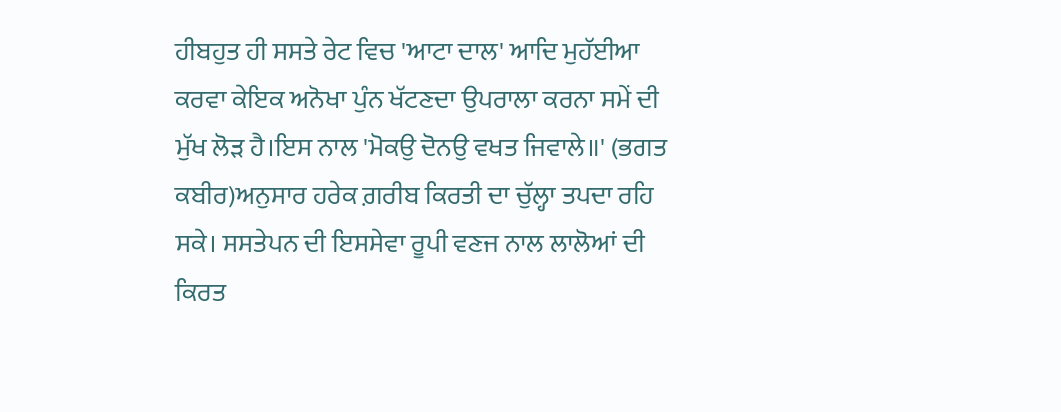ਹੀਬਹੁਤ ਹੀ ਸਸਤੇ ਰੇਟ ਵਿਚ 'ਆਟਾ ਦਾਲ' ਆਦਿ ਮੁਹੱਈਆ ਕਰਵਾ ਕੇਇਕ ਅਨੋਖਾ ਪੁੰਨ ਖੱਟਣਦਾ ਉਪਰਾਲਾ ਕਰਨਾ ਸਮੇਂ ਦੀ ਮੁੱਖ ਲੋੜ ਹੈ।ਇਸ ਨਾਲ 'ਮੋਕਉ ਦੋਨਉ ਵਖਤ ਜਿਵਾਲੇ॥' (ਭਗਤ ਕਬੀਰ)ਅਨੁਸਾਰ ਹਰੇਕ ਗ਼ਰੀਬ ਕਿਰਤੀ ਦਾ ਚੁੱਲ੍ਹਾ ਤਪਦਾ ਰਹਿ ਸਕੇ। ਸਸਤੇਪਨ ਦੀ ਇਸਸੇਵਾ ਰੂਪੀ ਵਣਜ ਨਾਲ ਲਾਲੋਆਂ ਦੀ ਕਿਰਤ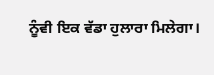ਨੂੰਵੀ ਇਕ ਵੱਡਾ ਹੁਲਾਰਾ ਮਿਲੇਗਾ।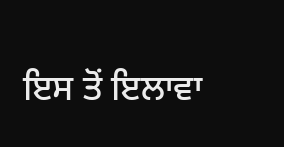ਇਸ ਤੋਂ ਇਲਾਵਾ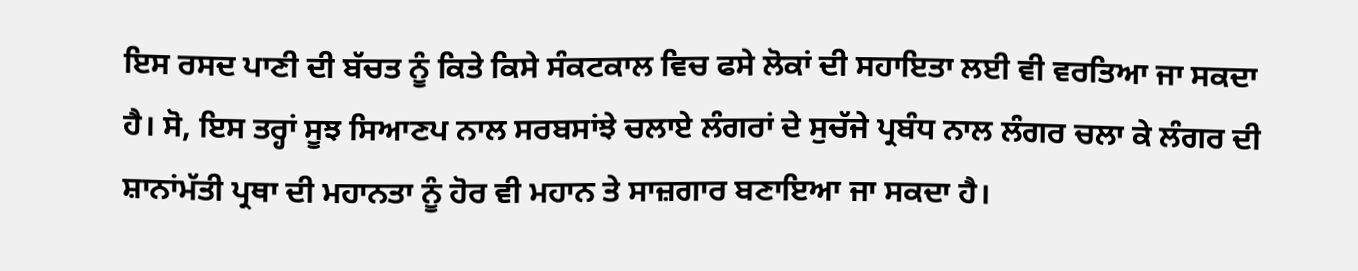ਇਸ ਰਸਦ ਪਾਣੀ ਦੀ ਬੱਚਤ ਨੂੰ ਕਿਤੇ ਕਿਸੇ ਸੰਕਟਕਾਲ ਵਿਚ ਫਸੇ ਲੋਕਾਂ ਦੀ ਸਹਾਇਤਾ ਲਈ ਵੀ ਵਰਤਿਆ ਜਾ ਸਕਦਾ ਹੈ। ਸੋ, ਇਸ ਤਰ੍ਹਾਂ ਸੂਝ ਸਿਆਣਪ ਨਾਲ ਸਰਬਸਾਂਝੇ ਚਲਾਏ ਲੰਗਰਾਂ ਦੇ ਸੁਚੱਜੇ ਪ੍ਰਬੰਧ ਨਾਲ ਲੰਗਰ ਚਲਾ ਕੇ ਲੰਗਰ ਦੀ ਸ਼ਾਨਾਂਮੱਤੀ ਪ੍ਰਥਾ ਦੀ ਮਹਾਨਤਾ ਨੂੰ ਹੋਰ ਵੀ ਮਹਾਨ ਤੇ ਸਾਜ਼ਗਾਰ ਬਣਾਇਆ ਜਾ ਸਕਦਾ ਹੈ।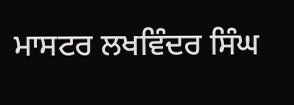ਮਾਸਟਰ ਲਖਵਿੰਦਰ ਸਿੰਘ